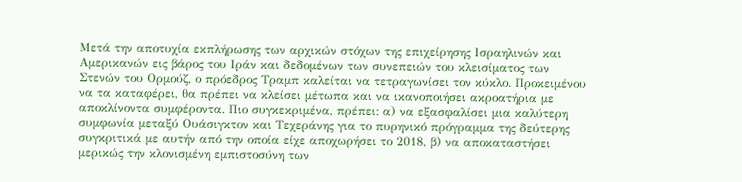Μετά την αποτυχία εκπλήρωσης των αρχικών στόχων της επιχείρησης Ισραηλινών και Αμερικανών εις βάρος του Ιράν και δεδομένων των συνεπειών του κλεισίματος των Στενών του Ορμούζ, ο πρόεδρος Τραμπ καλείται να τετραγωνίσει τον κύκλο. Προκειμένου να τα καταφέρει, θα πρέπει να κλείσει μέτωπα και να ικανοποιήσει ακροατήρια με αποκλίνοντα συμφέροντα. Πιο συγκεκριμένα, πρέπει: α) να εξασφαλίσει μια καλύτερη συμφωνία μεταξύ Ουάσιγκτον και Τεχεράνης για το πυρηνικό πρόγραμμα της δεύτερης συγκριτικά με αυτήν από την οποία είχε αποχωρήσει το 2018, β) να αποκαταστήσει μερικώς την κλονισμένη εμπιστοσύνη των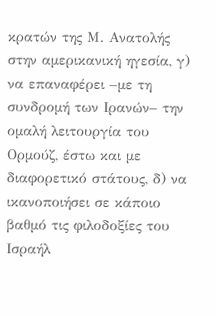κρατών της Μ. Ανατολής στην αμερικανική ηγεσία, γ) να επαναφέρει –με τη συνδρομή των Ιρανών– την ομαλή λειτουργία του Ορμούζ, έστω και με διαφορετικό στάτους, δ) να ικανοποιήσει σε κάποιο βαθμό τις φιλοδοξίες του Ισραήλ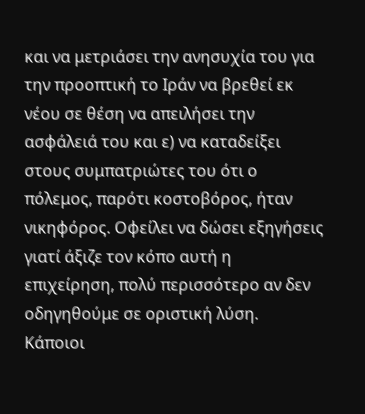και να μετριάσει την ανησυχία του για την προοπτική το Ιράν να βρεθεί εκ νέου σε θέση να απειλήσει την ασφάλειά του και ε) να καταδείξει στους συμπατριώτες του ότι ο πόλεμος, παρότι κοστοβόρος, ήταν νικηφόρος. Οφείλει να δώσει εξηγήσεις γιατί άξιζε τον κόπο αυτή η επιχείρηση, πολύ περισσότερο αν δεν οδηγηθούμε σε οριστική λύση.
Κάποιοι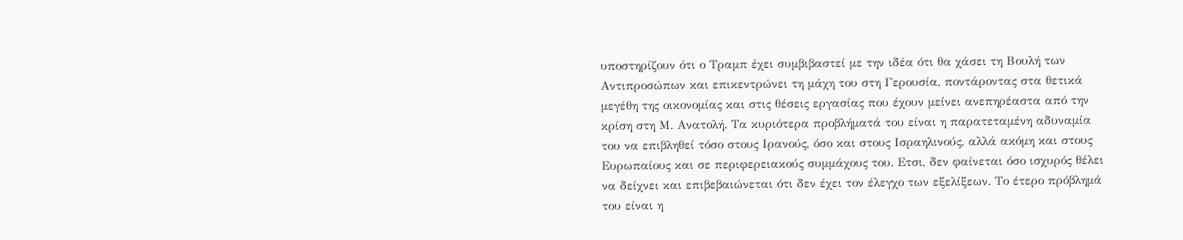υποστηρίζουν ότι ο Τραμπ έχει συμβιβαστεί με την ιδέα ότι θα χάσει τη Βουλή των Αντιπροσώπων και επικεντρώνει τη μάχη του στη Γερουσία, ποντάροντας στα θετικά μεγέθη της οικονομίας και στις θέσεις εργασίας που έχουν μείνει ανεπηρέαστα από την κρίση στη Μ. Ανατολή. Τα κυριότερα προβλήματά του είναι η παρατεταμένη αδυναμία του να επιβληθεί τόσο στους Ιρανούς, όσο και στους Ισραηλινούς, αλλά ακόμη και στους Ευρωπαίους και σε περιφερειακούς συμμάχους του. Ετσι, δεν φαίνεται όσο ισχυρός θέλει να δείχνει και επιβεβαιώνεται ότι δεν έχει τον έλεγχο των εξελίξεων. Το έτερο πρόβλημά του είναι η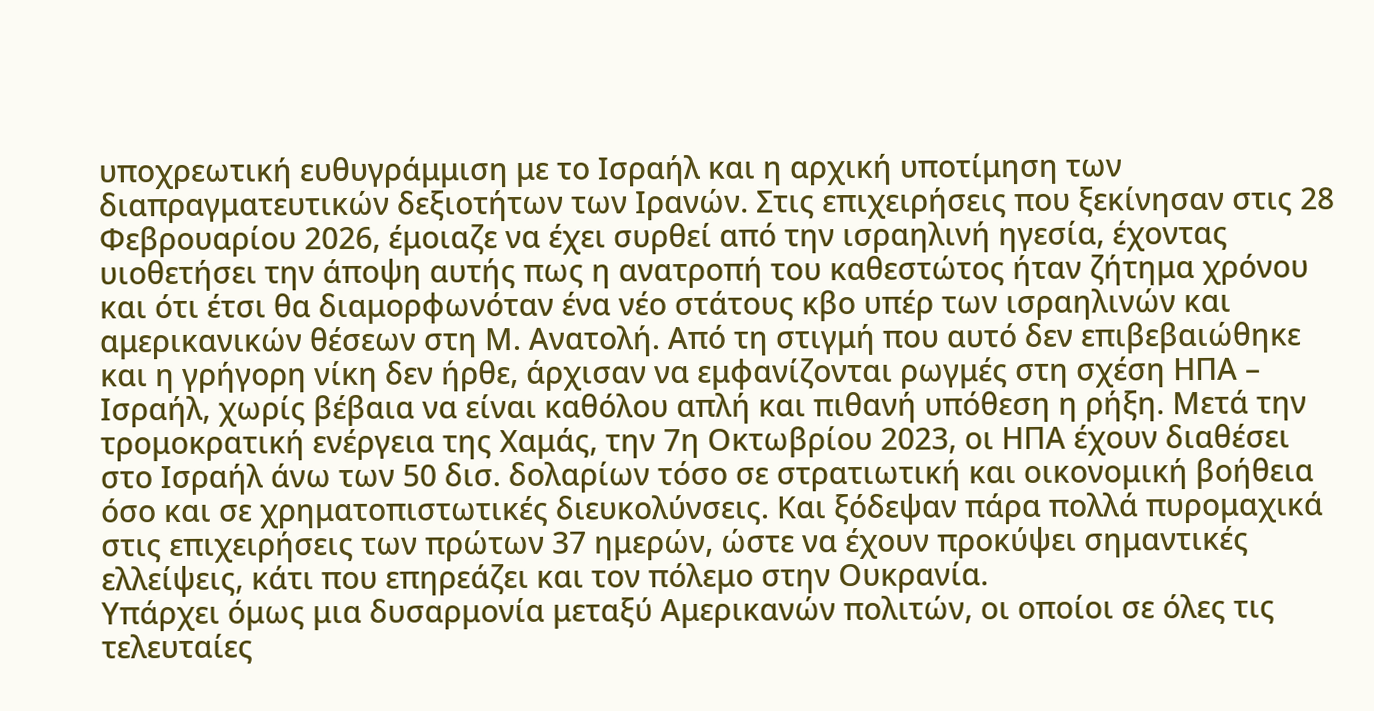υποχρεωτική ευθυγράμμιση με το Ισραήλ και η αρχική υποτίμηση των διαπραγματευτικών δεξιοτήτων των Ιρανών. Στις επιχειρήσεις που ξεκίνησαν στις 28 Φεβρουαρίου 2026, έμοιαζε να έχει συρθεί από την ισραηλινή ηγεσία, έχοντας υιοθετήσει την άποψη αυτής πως η ανατροπή του καθεστώτος ήταν ζήτημα χρόνου και ότι έτσι θα διαμορφωνόταν ένα νέο στάτους κβο υπέρ των ισραηλινών και αμερικανικών θέσεων στη Μ. Ανατολή. Από τη στιγμή που αυτό δεν επιβεβαιώθηκε και η γρήγορη νίκη δεν ήρθε, άρχισαν να εμφανίζονται ρωγμές στη σχέση ΗΠΑ – Ισραήλ, χωρίς βέβαια να είναι καθόλου απλή και πιθανή υπόθεση η ρήξη. Μετά την τρομοκρατική ενέργεια της Χαμάς, την 7η Οκτωβρίου 2023, οι ΗΠΑ έχουν διαθέσει στο Ισραήλ άνω των 50 δισ. δολαρίων τόσο σε στρατιωτική και οικονομική βοήθεια όσο και σε χρηματοπιστωτικές διευκολύνσεις. Και ξόδεψαν πάρα πολλά πυρομαχικά στις επιχειρήσεις των πρώτων 37 ημερών, ώστε να έχουν προκύψει σημαντικές ελλείψεις, κάτι που επηρεάζει και τον πόλεμο στην Ουκρανία.
Υπάρχει όμως μια δυσαρμονία μεταξύ Αμερικανών πολιτών, οι οποίοι σε όλες τις τελευταίες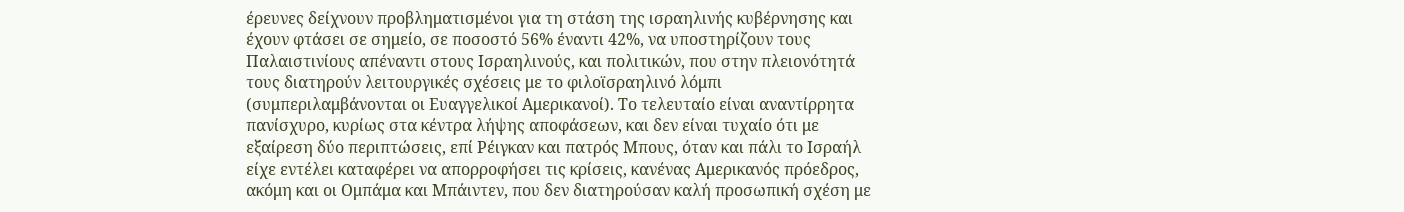έρευνες δείχνουν προβληματισμένοι για τη στάση της ισραηλινής κυβέρνησης και έχουν φτάσει σε σημείο, σε ποσοστό 56% έναντι 42%, να υποστηρίζουν τους Παλαιστινίους απέναντι στους Ισραηλινούς, και πολιτικών, που στην πλειονότητά τους διατηρούν λειτουργικές σχέσεις με το φιλοϊσραηλινό λόμπι (συμπεριλαμβάνονται οι Ευαγγελικοί Αμερικανοί). Το τελευταίο είναι αναντίρρητα πανίσχυρο, κυρίως στα κέντρα λήψης αποφάσεων, και δεν είναι τυχαίο ότι με εξαίρεση δύο περιπτώσεις, επί Ρέιγκαν και πατρός Μπους, όταν και πάλι το Ισραήλ είχε εντέλει καταφέρει να απορροφήσει τις κρίσεις, κανένας Αμερικανός πρόεδρος, ακόμη και οι Ομπάμα και Μπάιντεν, που δεν διατηρούσαν καλή προσωπική σχέση με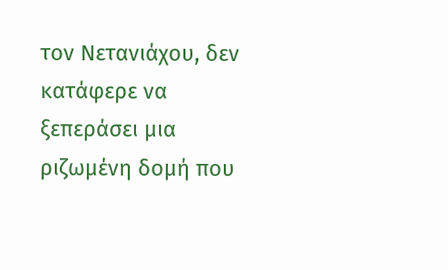τον Νετανιάχου, δεν κατάφερε να ξεπεράσει μια ριζωμένη δομή που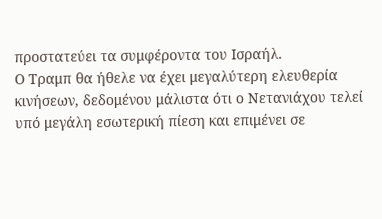προστατεύει τα συμφέροντα του Ισραήλ.
Ο Τραμπ θα ήθελε να έχει μεγαλύτερη ελευθερία κινήσεων, δεδομένου μάλιστα ότι ο Νετανιάχου τελεί υπό μεγάλη εσωτερική πίεση και επιμένει σε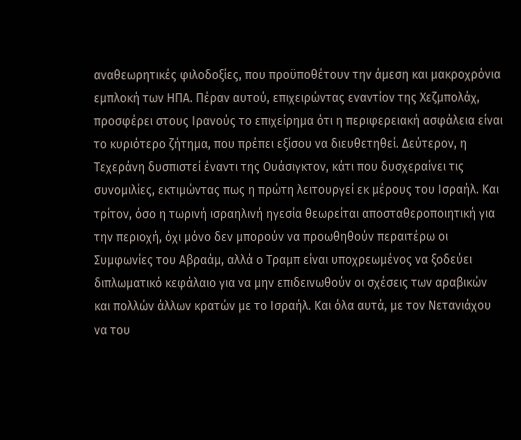αναθεωρητικές φιλοδοξίες, που προϋποθέτουν την άμεση και μακροχρόνια εμπλοκή των ΗΠΑ. Πέραν αυτού, επιχειρώντας εναντίον της Χεζμπολάχ, προσφέρει στους Ιρανούς το επιχείρημα ότι η περιφερειακή ασφάλεια είναι το κυριότερο ζήτημα, που πρέπει εξίσου να διευθετηθεί. Δεύτερον, η Τεχεράνη δυσπιστεί έναντι της Ουάσιγκτον, κάτι που δυσχεραίνει τις συνομιλίες, εκτιμώντας πως η πρώτη λειτουργεί εκ μέρους του Ισραήλ. Και τρίτον, όσο η τωρινή ισραηλινή ηγεσία θεωρείται αποσταθεροποιητική για την περιοχή, όχι μόνο δεν μπορούν να προωθηθούν περαιτέρω οι Συμφωνίες του Αβραάμ, αλλά ο Τραμπ είναι υποχρεωμένος να ξοδεύει διπλωματικό κεφάλαιο για να μην επιδεινωθούν οι σχέσεις των αραβικών και πολλών άλλων κρατών με το Ισραήλ. Και όλα αυτά, με τον Νετανιάχου να του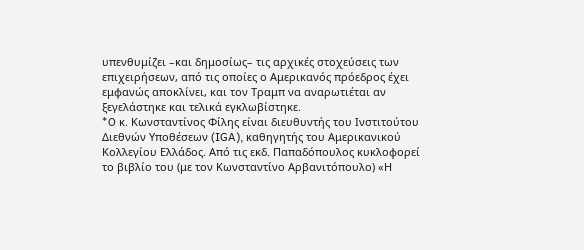υπενθυμίζει –και δημοσίως– τις αρχικές στοχεύσεις των επιχειρήσεων, από τις οποίες ο Αμερικανός πρόεδρος έχει εμφανώς αποκλίνει, και τον Τραμπ να αναρωτιέται αν ξεγελάστηκε και τελικά εγκλωβίστηκε.
*O κ. Κωνσταντίνος Φίλης είναι διευθυντής του Ινστιτούτου Διεθνών Υποθέσεων (IGA), καθηγητής του Αμερικανικού Κολλεγίου Ελλάδος. Από τις εκδ. Παπαδόπουλος κυκλοφορεί το βιβλίο του (με τον Κωνσταντίνο Αρβανιτόπουλο) «Η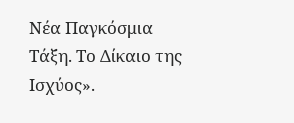Νέα Παγκόσμια Τάξη. Το Δίκαιο της Ισχύος».